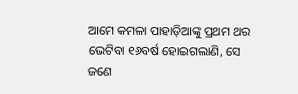ଆମେ କମଳା ପାହାଡ଼ିଆଙ୍କୁ ପ୍ରଥମ ଥର ଭେଟିବା ୧୬ବର୍ଷ ହୋଇଗଲାଣି, ସେ ଜଣେ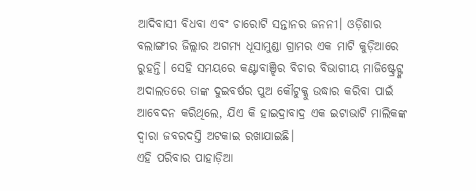ଆଦିବାସୀ ବିଧବା ଏବଂ ଚାରୋଟି ସନ୍ତାନର ଜନନୀ। ଓଡ଼ିଶାର ବଲାଙ୍ଗୀର ଜିଲ୍ଲାର ଅଗମ୍ୟ ଧୂସାମୁଣ୍ଡା ଗ୍ରାମର ଏକ ମାଟି କୁଡ଼ିଆରେ ରୁହନ୍ତି। ସେହି ସମୟରେ କଣ୍ଟାବାଞ୍ଝିର ବିଚାର ବିଭାଗୀୟ ମାଜିଷ୍ଟ୍ରେଟ୍ଙ୍କ ଅଦାଲତରେ ତାଙ୍କ ଦୁଇବର୍ଷର ପୁଅ କୌଟୁକ୍କୁ ଉଦ୍ଧାର କରିବା ପାଇଁ ଆବେଦନ କରିଥିଲେ, ଯିଏ କି ହାଇଦ୍ରାବାଦ୍ର ଏକ ଇଟାଭାଟି ମାଲିକଙ୍କ ଦ୍ୱାରା ଜବରଦସ୍ତି ଅଟକାଇ ରଖାଯାଇଛି।
ଏହି ପରିବାର ପାହାଡ଼ିଆ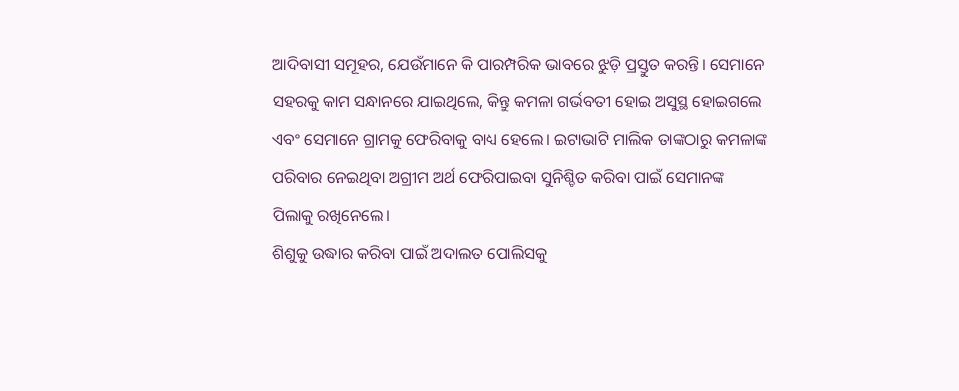ଆଦିବାସୀ ସମୂହର, ଯେଉଁମାନେ କି ପାରମ୍ପରିକ ଭାବରେ ଝୁଡ଼ି ପ୍ରସ୍ତୁତ କରନ୍ତି। ସେମାନେ ସହରକୁ କାମ ସନ୍ଧାନରେ ଯାଇଥିଲେ, କିନ୍ତୁ କମଳା ଗର୍ଭବତୀ ହୋଇ ଅସୁସ୍ଥ ହୋଇଗଲେ ଏବଂ ସେମାନେ ଗ୍ରାମକୁ ଫେରିବାକୁ ବାଧ୍ୟ ହେଲେ। ଇଟାଭାଟି ମାଲିକ ତାଙ୍କଠାରୁ କମଳାଙ୍କ ପରିବାର ନେଇଥିବା ଅଗ୍ରୀମ ଅର୍ଥ ଫେରିପାଇବା ସୁନିଶ୍ଚିତ କରିବା ପାଇଁ ସେମାନଙ୍କ ପିଲାକୁ ରଖିନେଲେ।
ଶିଶୁକୁ ଉଦ୍ଧାର କରିବା ପାଇଁ ଅଦାଲତ ପୋଲିସକୁ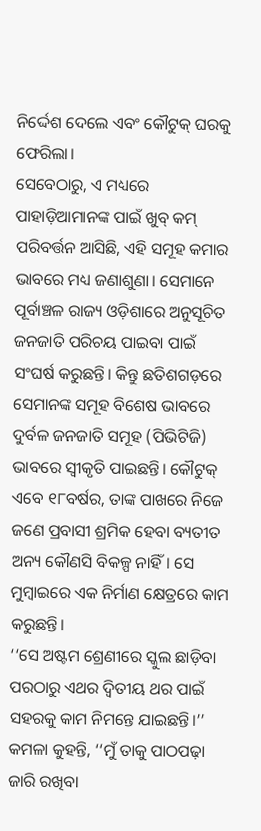ନିର୍ଦ୍ଦେଶ ଦେଲେ ଏବଂ କୌଟୁକ୍ ଘରକୁ ଫେରିଲା।
ସେବେଠାରୁ, ଏ ମଧ୍ୟରେ ପାହାଡ଼ିଆମାନଙ୍କ ପାଇଁ ଖୁବ୍ କମ୍ ପରିବର୍ତ୍ତନ ଆସିଛି, ଏହି ସମୂହ କମାର ଭାବରେ ମଧ୍ୟ ଜଣାଶୁଣା। ସେମାନେ ପୂର୍ବାଞ୍ଚଳ ରାଜ୍ୟ ଓଡ଼ିଶାରେ ଅନୁସୂଚିତ ଜନଜାତି ପରିଚୟ ପାଇବା ପାଇଁ ସଂଘର୍ଷ କରୁଛନ୍ତି। କିନ୍ତୁ ଛତିଶଗଡ଼ରେ ସେମାନଙ୍କ ସମୂହ ବିଶେଷ ଭାବରେ ଦୁର୍ବଳ ଜନଜାତି ସମୂହ (ପିଭିଟିଜି) ଭାବରେ ସ୍ୱୀକୃତି ପାଇଛନ୍ତି। କୌଟୁକ୍ ଏବେ ୧୮ବର୍ଷର, ତାଙ୍କ ପାଖରେ ନିଜେ ଜଣେ ପ୍ରବାସୀ ଶ୍ରମିକ ହେବା ବ୍ୟତୀତ ଅନ୍ୟ କୌଣସି ବିକଳ୍ପ ନାହିଁ। ସେ ମୁମ୍ବାଇରେ ଏକ ନିର୍ମାଣ କ୍ଷେତ୍ରରେ କାମ କରୁଛନ୍ତି।
‘‘ସେ ଅଷ୍ଟମ ଶ୍ରେଣୀରେ ସ୍କୁଲ ଛାଡ଼ିବା ପରଠାରୁ ଏଥର ଦ୍ୱିତୀୟ ଥର ପାଇଁ ସହରକୁ କାମ ନିମନ୍ତେ ଯାଇଛନ୍ତି।’’ କମଳା କୁହନ୍ତି, ‘‘ମୁଁ ତାକୁ ପାଠପଢ଼ା ଜାରି ରଖିବା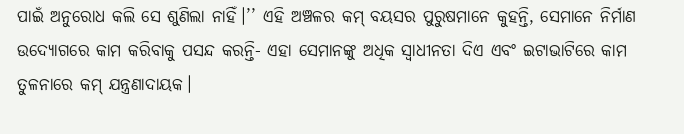ପାଇଁ ଅନୁରୋଧ କଲି ସେ ଶୁଣିଲା ନାହିଁ।’’ ଏହି ଅଞ୍ଚଳର କମ୍ ବୟସର ପୁରୁଷମାନେ କୁହନ୍ତି, ସେମାନେ ନିର୍ମାଣ ଉଦ୍ୟୋଗରେ କାମ କରିବାକୁ ପସନ୍ଦ କରନ୍ତି- ଏହା ସେମାନଙ୍କୁ ଅଧିକ ସ୍ୱାଧୀନତା ଦିଏ ଏବଂ ଇଟାଭାଟିରେ କାମ ତୁଳନାରେ କମ୍ ଯନ୍ତ୍ରଣାଦାୟକ।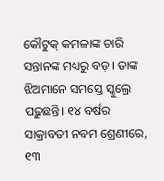କୌଟୁକ୍ କମଳାଙ୍କ ଚାରି ସନ୍ତାନଙ୍କ ମଧ୍ୟରୁ ବଡ଼। ତାଙ୍କ ଝିଅମାନେ ସମସ୍ତେ ସ୍କୁଲ୍ରେ ପଢ଼ୁଛନ୍ତି। ୧୪ ବର୍ଷର ସାକ୍ରାବତୀ ନବମ ଶ୍ରେଣୀରେ, ୧୩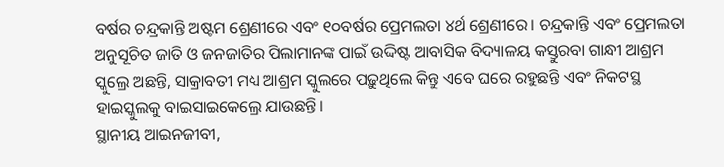ବର୍ଷର ଚନ୍ଦ୍ରକାନ୍ତି ଅଷ୍ଟମ ଶ୍ରେଣୀରେ ଏବଂ ୧୦ବର୍ଷର ପ୍ରେମଲତା ୪ର୍ଥ ଶ୍ରେଣୀରେ। ଚନ୍ଦ୍ରକାନ୍ତି ଏବଂ ପ୍ରେମଲତା ଅନୁସୂଚିତ ଜାତି ଓ ଜନଜାତିର ପିଲାମାନଙ୍କ ପାଇଁ ଉଦ୍ଦିଷ୍ଟ ଆବାସିକ ବିଦ୍ୟାଳୟ କସ୍ତୁରବା ଗାନ୍ଧୀ ଆଶ୍ରମ ସ୍କୁଲ୍ରେ ଅଛନ୍ତି, ସାକ୍ରାବତୀ ମଧ୍ୟ ଆଶ୍ରମ ସ୍କୁଲରେ ପଢ଼ୁଥିଲେ କିନ୍ତୁ ଏବେ ଘରେ ରହୁଛନ୍ତି ଏବଂ ନିକଟସ୍ଥ ହାଇସ୍କୁଲକୁ ବାଇସାଇକେଲ୍ରେ ଯାଉଛନ୍ତି।
ସ୍ଥାନୀୟ ଆଇନଜୀବୀ,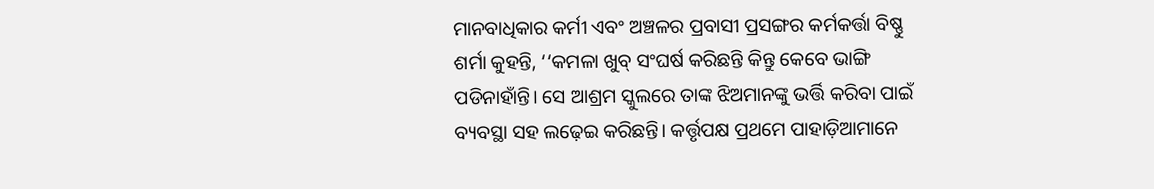ମାନବାଧିକାର କର୍ମୀ ଏବଂ ଅଞ୍ଚଳର ପ୍ରବାସୀ ପ୍ରସଙ୍ଗର କର୍ମକର୍ତ୍ତା ବିଷ୍ଣୁ ଶର୍ମା କୁହନ୍ତି, ‘‘କମଳା ଖୁବ୍ ସଂଘର୍ଷ କରିଛନ୍ତି କିନ୍ତୁ କେବେ ଭାଙ୍ଗି ପଡିନାହାଁନ୍ତି। ସେ ଆଶ୍ରମ ସ୍କୁଲରେ ତାଙ୍କ ଝିଅମାନଙ୍କୁ ଭର୍ତ୍ତି କରିବା ପାଇଁ ବ୍ୟବସ୍ଥା ସହ ଲଢ଼େଇ କରିଛନ୍ତି। କର୍ତ୍ତୃପକ୍ଷ ପ୍ରଥମେ ପାହାଡ଼ିଆମାନେ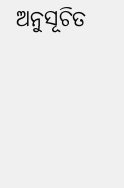ଅନୁସୂଚିତ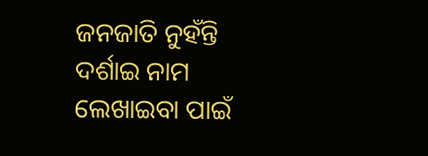ଜନଜାତି ନୁହଁନ୍ତି ଦର୍ଶାଇ ନାମ ଲେଖାଇବା ପାଇଁ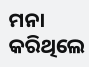ମନା କରିଥିଲେ